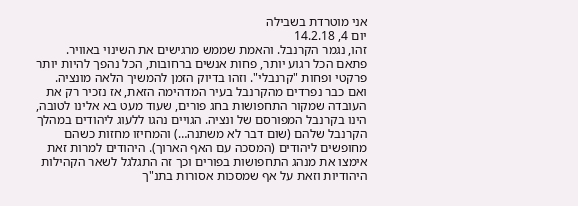אני מוטרדת בשבילה
יום 4, 14.2.18
זהו, נגמר הקרנבל. והאמת שממש מרגישים את השינוי באוויר. פתאם הכל רגוע יותר, פחות אנשים ברחובות, הכל נהפך להיות יותר פרקטי ופחות "קרנבלי". וזהו בדיוק הזמן להמשיך הלאה מונציה. ואם כבר נפרדים מהקרנבל בעיר המדהימה הזאת, אז נזכיר רק את העובדה שמקור התחפושות בחג פורים, שעוד מעט בא אלינו לטובה, הינו בקרנבל המפורסם של ונציה. הגויים נהגו ללעוג ליהודים במהלך הקרנבל שלהם (שום דבר לא משתנה…) והמחיזו מחזות כשהם מחופשים ליהודים (המסכה עם האף הארוך). היהודים למרות זאת אימצו את מנהג התחפושות בפורים וכך זה התגלגל לשאר הקהילות היהודיות וזאת על אף שמסכות אסורות בתנ"ך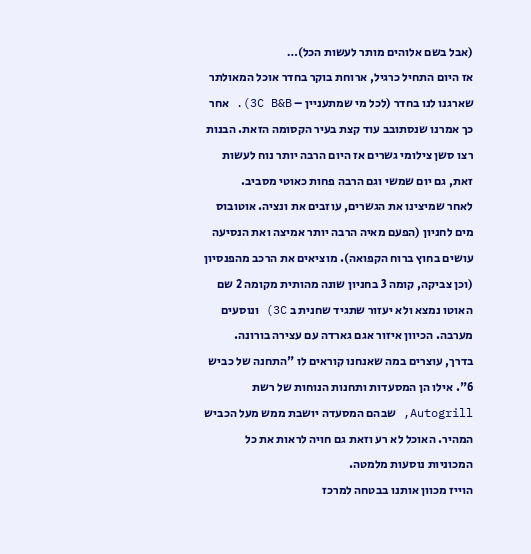(אבל בשם אלוהים מותר לעשות הכל)…
אז היום התחיל כרגיל, ארוחת בוקר בחדר אוכל המאולתר שארגנו לנו בחדר (לכל מי שמתעניין – 3C B&B). אחר כך אמרנו שנסתובב עוד קצת בעיר הקסומה הזאת. הבנות רצו סשן צילומי גשרים אז היום הרבה יותר נוח לעשות זאת, גם יום שמשי וגם הרבה פחות כאוטי מסביב.
לאחר שמיצינו את הגשרים, עוזבים את ונציה. אוטובוס מים לחניון (הפעם מאיה הרבה יותר אמיצה ואת הנסיעה עושים בחוץ ברוח הקפואה). מוציאים את הרכב מהפנסיון (וכן צביקה, קומה 3 בחניון שונה מהותית מקומה 2 שם האוטו נמצא ולא יעזור שתגיד שחנית ב 3C) ונוסעים מערבה. הכיוון איזור אגם גארדה עם עצירה בורונה.
בדרך, עוצרים במה שאנחנו קוראים לו "התחנה של כביש 6". אילו הן המסעדות ותחנות הנוחות של רשת Autogrill, שבהם המסעדה יושבת ממש מעל הכביש המהיר. האוכל לא רע וזאת גם חויה לראות את כל המכוניות נוסעות מלמטה.
הוייז מכוון אותנו בבטחה למרכז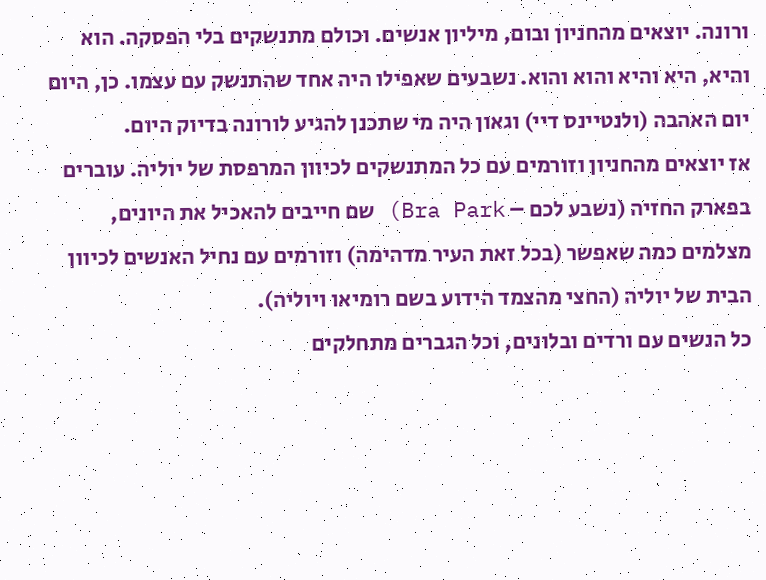ורונה. יוצאים מהחניון ובום, מיליון אנשים. וכולם מתנשקים בלי הפסקה. הוא והיא, היא והיא והוא והוא. נשבעים שאפילו היה אחד שהתנשק עם עצמו. כן, היום יום האהבה (ולנטיינס דיי) וגאון היה מי שתכנן להגיע לורונה בדיוק היום.
אז יוצאים מהחניון וזורמים עם כל המתנשקים לכיוון המרפסת של יוליה. עוברים בפארק החזיה (נשבע לכם – Bra Park) שם חייבים להאכיל את היונים, מצלמים כמה שאפשר (בכל זאת העיר מדהימה) וזורמים עם נחיל האנשים לכיוון הבית של יוליה (החצי מהצמד הידוע בשם רומיאו ויוליה).
כל הנשים עם ורדים ובלונים, וכל הגברים מתחלקים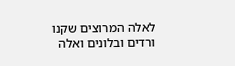לאלה המרוצים שקנו ורדים ובלונים ואלה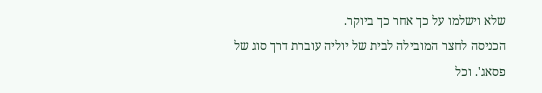שלא וישלמו על כך אחר כך ביוקר.
הכניסה לחצר המובילה לבית של יוליה עוברת דרך סוג של פסאג'. וכל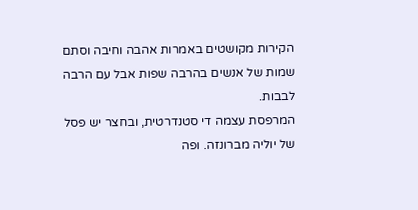הקירות מקושטים באמרות אהבה וחיבה וסתם שמות של אנשים בהרבה שפות אבל עם הרבה לבבות.
המרפסת עצמה די סטנדרטית, ובחצר יש פסל של יוליה מברונזה. ופה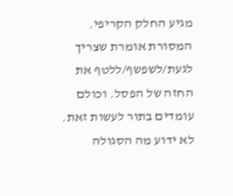מגיע החלק הקריפי. המסורת אומרת שצריך לגעת/לשפשף/ללטף את החזה של הפסל. וכולם עומדים בתור לעשות זאת. לא ידוע מה הסגולה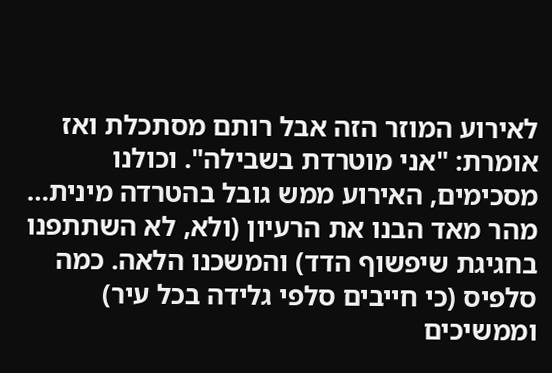לאירוע המוזר הזה אבל רותם מסתכלת ואז אומרת: "אני מוטרדת בשבילה". וכולנו מסכימים, האירוע ממש גובל בהטרדה מינית…
מהר מאד הבנו את הרעיון (ולא, לא השתתפנו בחגיגת שיפשוף הדד) והמשכנו הלאה. כמה סלפיס (כי חייבים סלפי גלידה בכל עיר) וממשיכים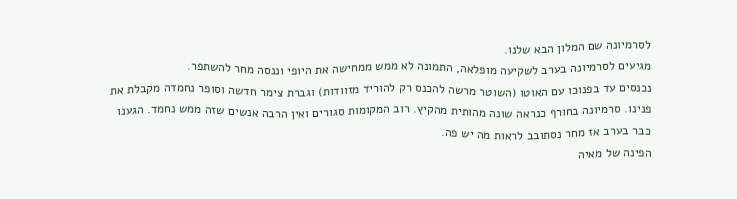לסרמיונה שם המלון הבא שלנו.
מגיעים לסרמיונה בערב לשקיעה מופלאה, התמונה לא ממש ממחישה את היופי וננסה מחר להשתפר.
נכנסים עד בפנוכו עם האוטו (השוטר מרשה להכנס רק להוריד מזוודות) וגברת צימר חדשה וסופר נחמדה מקבלת את פנינו. סרמיונה בחורף כנראה שונה מהותית מהקיץ. רוב המקומות סגורים ואין הרבה אנשים שזה ממש נחמד. הגענו כבר בערב אז מחר נסתובב לראות מה יש פה.
הפינה של מאיה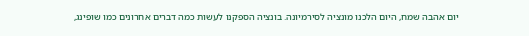יום אהבה שמח, היום הלכנו מונציה לסירמיונה. בונציה הספקנו לעשות כמה דברים אחרונים כמו שופינג,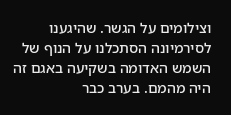וצילומים על הגשר. שהיגענו לסירמיונה הסתכלנו על הנוף של השמש האדומה בשקיעה באגם זה היה מהמם. בערב כבר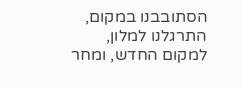הסתובבנו במקום, התרגלנו למלון, למקום החדש, ומחר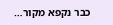כבר נקפא מקור…